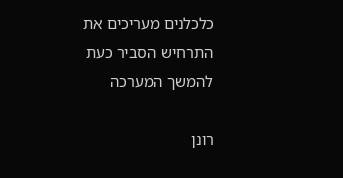כלכלנים מעריכים את התרחיש הסביר כעת להמשך המערכה

רונן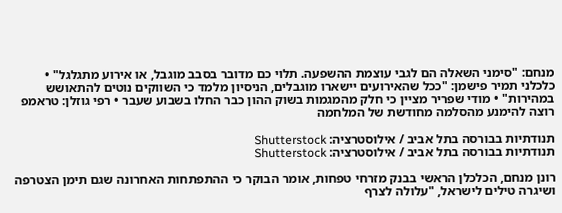מנחם: "סימני השאלה הם לגבי עוצמת ההשפעה. תלוי כם מדובר בסבב מוגבל, או אירוע מתגלגל" • כלכלני תמיר פישמן: "ככל שהאירועים יישארו מוגבלים, הניסיון מלמד כי השווקים נוטים להתאושש במהירות" • מודי שפריר מציין כי חלק מהמגמות בשוק ההון כבר החלו בשבוע שעבר • רפי גוזלן: טראמפ רוצה להימנע מהסלמה מחודשת של המלחמה

תנודתיות בבורסה בתל אביב / אילוסטרציה: Shutterstock
תנודתיות בבורסה בתל אביב / אילוסטרציה: Shutterstock

רונן מנחם, הכלכלן הראשי בבנק מזרחי טפחות, אומר הבוקר כי ההתפתחות האחרונה שגם תימן הצטרפה ושיגרה טילים לישראל, "עלולה לצרף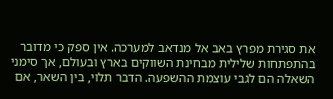את סגירת מפרץ באב אל מנדאב למערכה. אין ספק כי מדובר בהתפתחות שלילית מבחינת השווקים בארץ ובעולם, אך סימני השאלה הם לגבי עוצמת ההשפעה. הדבר תלוי, בין השאר, אם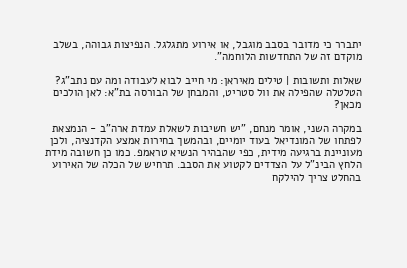יתברר כי מדובר בסבב מוגבל, או אירוע מתגלגל. הנפיצות גבוהה, בשלב מוקדם זה של התחדשות הלוחמה".

שאלות ותשובות | טילים מאיראן: מי חייב לבוא לעבודה ומה עם נתב"ג?
הטלטלה שהפילה את וול סטריט, והמבחן של הבורסה בת"א: לאן הולכים מכאן?

במקרה השני, אומר מנחם, "יש חשיבות לשאלת עמדת ארה"ב - הנמצאת לפתחו של המונדיאל בעוד יומיים, ובהמשך בחירות אמצע הקדנציה, ולכן מעוניינת ברגיעה מידית, כפי שהבהיר הנשיא טראמפ. כמו כן חשובה מידת הלחץ הבינ"ל על הצדדים לקטוע את הסבב. תרחיש של הכלה של האירוע בהחלט צריך להילקח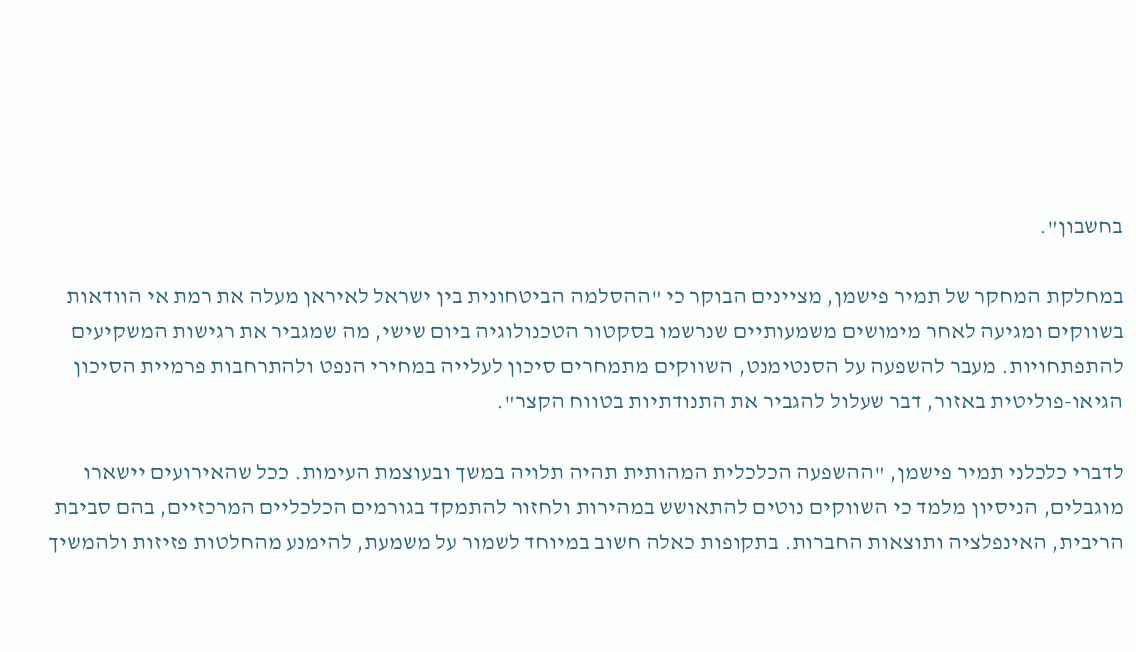בחשבון".

במחלקת המחקר של תמיר פישמן, מציינים הבוקר כי "ההסלמה הביטחונית בין ישראל לאיראן מעלה את רמת אי הוודאות בשווקים ומגיעה לאחר מימושים משמעותיים שנרשמו בסקטור הטכנולוגיה ביום שישי, מה שמגביר את רגישות המשקיעים להתפתחויות. מעבר להשפעה על הסנטימנט, השווקים מתמחרים סיכון לעלייה במחירי הנפט ולהתרחבות פרמיית הסיכון הגיאו-פוליטית באזור, דבר שעלול להגביר את התנודתיות בטווח הקצר".

לדברי כלכלני תמיר פישמן, "ההשפעה הכלכלית המהותית תהיה תלויה במשך ובעוצמת העימות. ככל שהאירועים יישארו מוגבלים, הניסיון מלמד כי השווקים נוטים להתאושש במהירות ולחזור להתמקד בגורמים הכלכליים המרכזיים, בהם סביבת הריבית, האינפלציה ותוצאות החברות. בתקופות כאלה חשוב במיוחד לשמור על משמעת, להימנע מהחלטות פזיזות ולהמשיך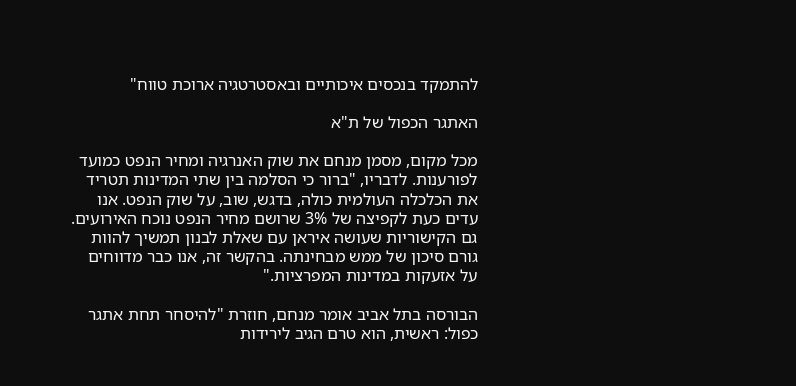להתמקד בנכסים איכותיים ובאסטרטגיה ארוכת טווח"

האתגר הכפול של ת"א

מכל מקום, מסמן מנחם את שוק האנרגיה ומחיר הנפט כמועד לפורענות. לדבריו, "ברור כי הסלמה בין שתי המדינות תטריד את הכלכלה העולמית כולה, בדגש, שוב, על שוק הנפט. אנו עדים כעת לקפיצה של 3% שרושם מחיר הנפט נוכח האירועים. גם הקישוריות שעושה איראן עם שאלת לבנון תמשיך להוות גורם סיכון של ממש מבחינתה. בהקשר זה, אנו כבר מדווחים על אזעקות במדינות המפרציות."

הבורסה בתל אביב אומר מנחם, חוזרת "להיסחר תחת אתגר כפול: ראשית, הוא טרם הגיב לירידות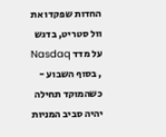החדות שפקדו את וול סטריט, בדגש על מדד Nasdaq , בסוף השבוע - כשהמוקד תחילה יהיה סביב המניות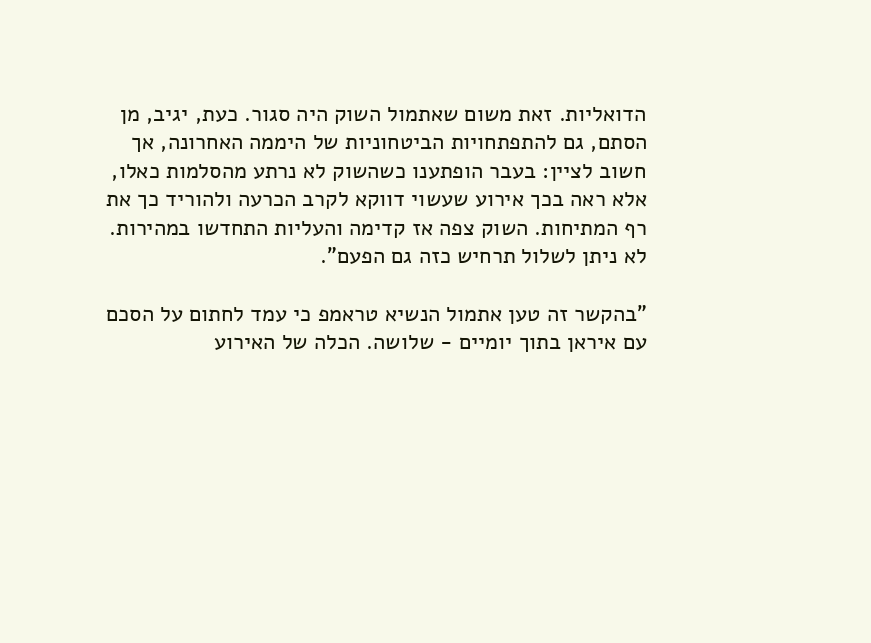הדואליות. זאת משום שאתמול השוק היה סגור. כעת, יגיב, מן הסתם, גם להתפתחויות הביטחוניות של היממה האחרונה, אך חשוב לציין: בעבר הופתענו כשהשוק לא נרתע מהסלמות כאלו, אלא ראה בכך אירוע שעשוי דווקא לקרב הכרעה ולהוריד כך את רף המתיחות. השוק צפה אז קדימה והעליות התחדשו במהירות. לא ניתן לשלול תרחיש כזה גם הפעם".

"בהקשר זה טען אתמול הנשיא טראמפ כי עמד לחתום על הסכם עם איראן בתוך יומיים - שלושה. הכלה של האירוע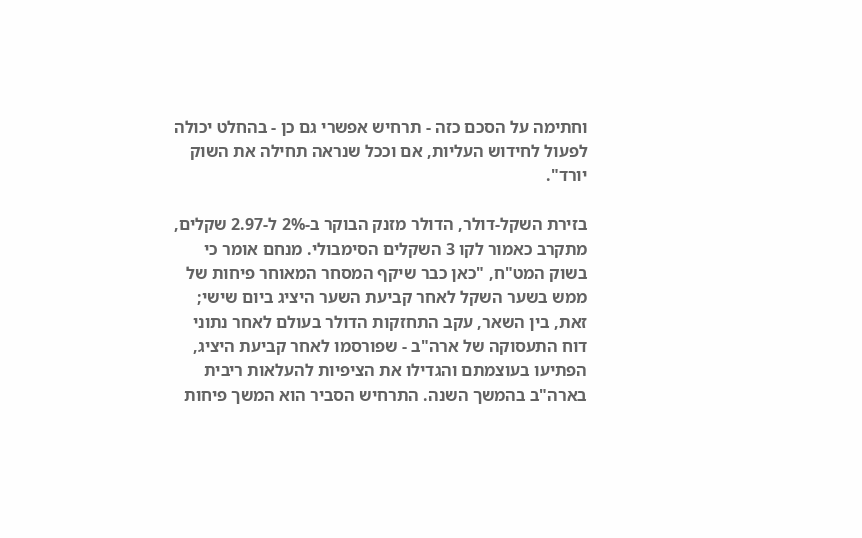וחתימה על הסכם כזה - תרחיש אפשרי גם כן - בהחלט יכולה לפעול לחידוש העליות, אם וככל שנראה תחילה את השוק יורד".

בזירת השקל-דולר, הדולר מזנק הבוקר ב-2% ל-2.97 שקלים, מתקרב כאמור לקו 3 השקלים הסימבולי. מנחם אומר כי בשוק המט"ח, "כאן כבר שיקף המסחר המאוחר פיחות של ממש בשער השקל לאחר קביעת השער היציג ביום שישי; זאת, בין השאר, עקב התחזקות הדולר בעולם לאחר נתוני דוח התעסוקה של ארה"ב - שפורסמו לאחר קביעת היציג, הפתיעו בעוצמתם והגדילו את הציפיות להעלאות ריבית בארה"ב בהמשך השנה. התרחיש הסביר הוא המשך פיחות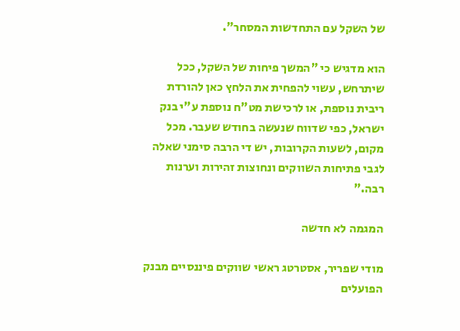של השקל עם התחדשות המסחר".

הוא מדגיש כי "המשך פיחות של השקל, ככל שיתרחש, עשוי להפחית את הלחץ כאן להורדת ריבית נוספת, או לרכישת מט"ח נוספת ע"י בנק ישראל, כפי שדווח שנעשה בחודש שעבר. מכל מקום, לשעות הקרובות, יש די הרבה סימני שאלה לגבי פתיחות השווקים ונחוצות זהירות וערנות רבה."

המגמה לא חדשה

מודי שפריר, אסטרטג ראשי שווקים פיננסיים מבנק הפועלים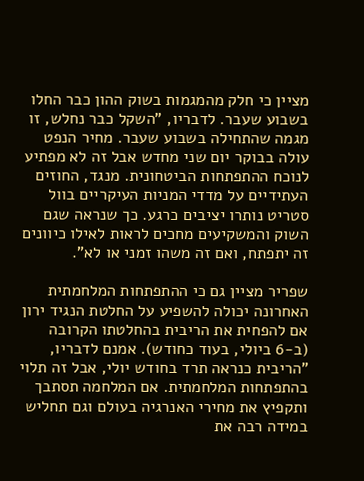מציין כי חלק מהמגמות בשוק ההון כבר החלו בשבוע שעבר. לדבריו, "השקל כבר נחלש, זו מגמה שהתחילה בשבוע שעבר. מחיר הנפט עולה בבוקר יום שני מחדש אבל זה לא מפתיע לנוכח ההתפתחות הביטחונית. מנגד, החוזים העתידיים על מדדי המניות העיקריים בוול סטריט נותרו יציבים כרגע. כך שנראה שגם השוק והמשקיעים מחכים לראות לאילו כיוונים זה יתפתח, ואם זה משהו זמני או לא".

שפריר מציין גם כי ההתפתחות המלחמתית האחרונה יכולה להשפיע על החלטת הנגיד ירון אם להפחית את הריבית בהחלטתו הקרובה (ב-6 ביולי, בעוד כחודש). אמנם לדבריו, "הריבית כנראה תרד בחודש יולי, אבל זה תלוי בהתפתחות המלחמתית. אם המלחמה תסתבך ותקפיץ את מחירי האנרגיה בעולם וגם תחליש במידה רבה את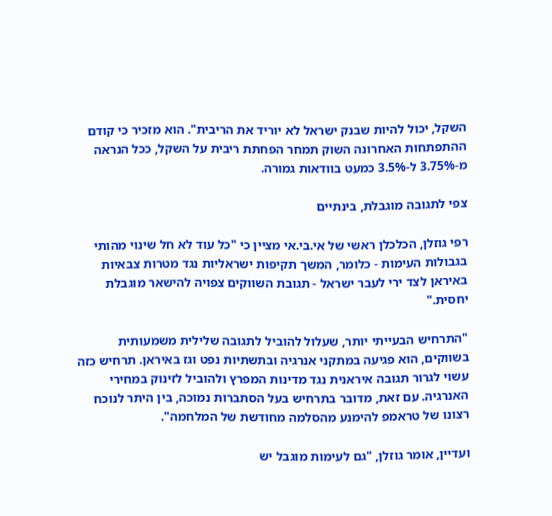השקל, יכול להיות שבנק ישראל לא יוריד את הריבית". הוא מזכיר כי קודם ההתפתחות האחרונה השוק תמחר הפחתת ריבית על השקל, ככל הנראה מ-3.75% ל-3.5% כמעט בוודאות גמורה.

צפי לתגובה מוגבלת, בינתיים

רפי גוזלן, הכלכלן ראשי של אי.בי.אי מציין כי "כל עוד לא חל שינוי מהותי בגבולות העימות - כלומר, המשך תקיפות ישראליות נגד מטרות צבאיות באיראן לצד ירי לעבר ישראל - תגובת השווקים צפויה להישאר מוגבלת יחסית."

"התרחיש הבעייתי יותר, שעלול להוביל לתגובה שלילית משמעותית בשווקים, הוא פגיעה במתקני אנרגיה ובתשתיות נפט וגז באיראן. תרחיש כזה עשוי לגרור תגובה איראנית נגד מדינות המפרץ ולהוביל לזינוק במחירי האנרגיה. עם זאת, מדובר בתרחיש בעל הסתברות נמוכה, בין היתר לנוכח רצונו של טראמפ להימנע מהסלמה מחודשת של המלחמה".

ועדיין, אומר גוזלן, "גם לעימות מוגבל יש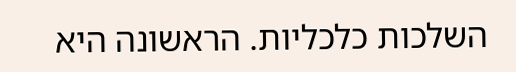השלכות כלכליות. הראשונה היא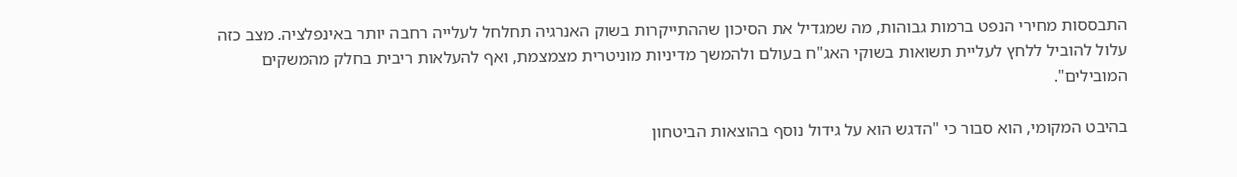התבססות מחירי הנפט ברמות גבוהות, מה שמגדיל את הסיכון שההתייקרות בשוק האנרגיה תחלחל לעלייה רחבה יותר באינפלציה. מצב כזה עלול להוביל ללחץ לעליית תשואות בשוקי האג"ח בעולם ולהמשך מדיניות מוניטרית מצמצמת, ואף להעלאות ריבית בחלק מהמשקים המובילים".

בהיבט המקומי, הוא סבור כי "הדגש הוא על גידול נוסף בהוצאות הביטחון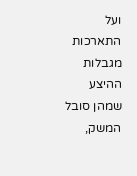ועל התארכות מגבלות ההיצע שמהן סובל המשק,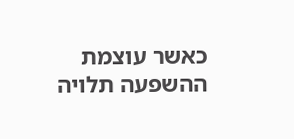כאשר עוצמת ההשפעה תלויה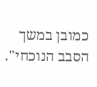כמובן במשך הסבב הנוכחי".